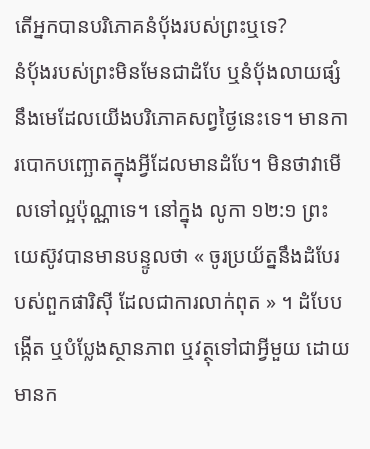តើអ្នកបានបរិភោគនំបុ័ងរបស់ព្រះឬទេ?
នំប៉័ងរបស់ព្រះមិនមែនជាដំបែ ឬនំប៉័ងលាយផ្សំនឹងមេដែលយើងបរិភោគសព្វថ្ងៃនេះទេ។ មានការបោកបញ្ឆោតក្នុងអ្វីដែលមានដំបែ។ មិនថាវាមើលទៅល្អប៉ុណ្ណាទេ។ នៅក្នុង លូកា ១២:១ ព្រះយេស៊ូវបានមានបន្ទូលថា « ចូរប្រយ័ត្ននឹងដំបែរបស់ពួកផារិស៊ី ដែលជាការលាក់ពុត » ។ ដំបែបង្កើត ឬបំប្លែងស្ថានភាព ឬវត្ថុទៅជាអ្វីមួយ ដោយមានក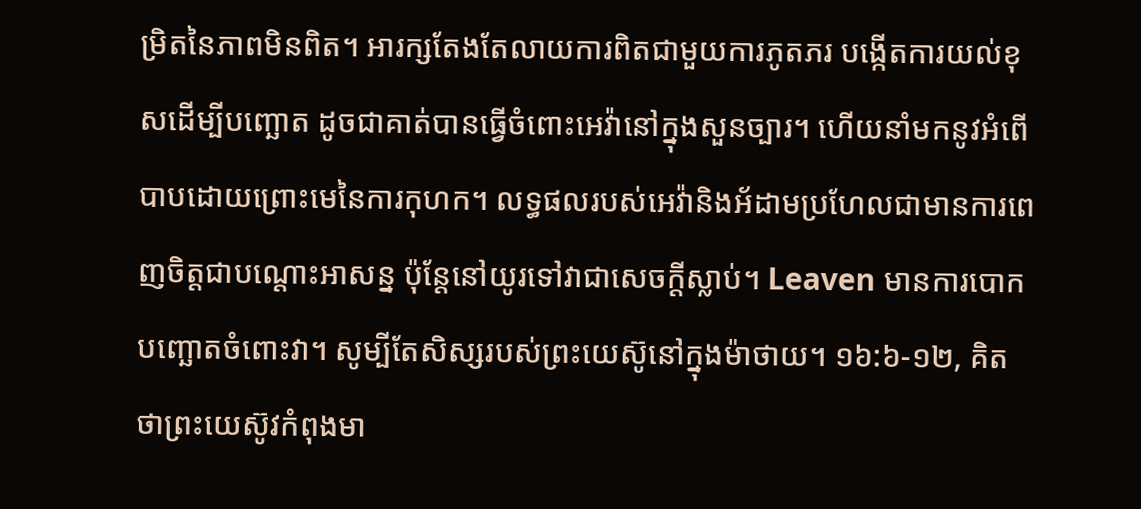ម្រិតនៃភាពមិនពិត។ អារក្សតែងតែលាយការពិតជាមួយការភូតភរ បង្កើតការយល់ខុសដើម្បីបញ្ឆោត ដូចជាគាត់បានធ្វើចំពោះអេវ៉ានៅក្នុងសួនច្បារ។ ហើយនាំមកនូវអំពើបាបដោយព្រោះមេនៃការកុហក។ លទ្ធផលរបស់អេវ៉ានិងអ័ដាមប្រហែលជាមានការពេញចិត្តជាបណ្ដោះអាសន្ន ប៉ុន្តែនៅយូរទៅវាជាសេចក្ដីស្លាប់។ Leaven មានការបោកបញ្ឆោតចំពោះវា។ សូម្បីតែសិស្សរបស់ព្រះយេស៊ូនៅក្នុងម៉ាថាយ។ ១៦:៦-១២, គិតថាព្រះយេស៊ូវកំពុងមា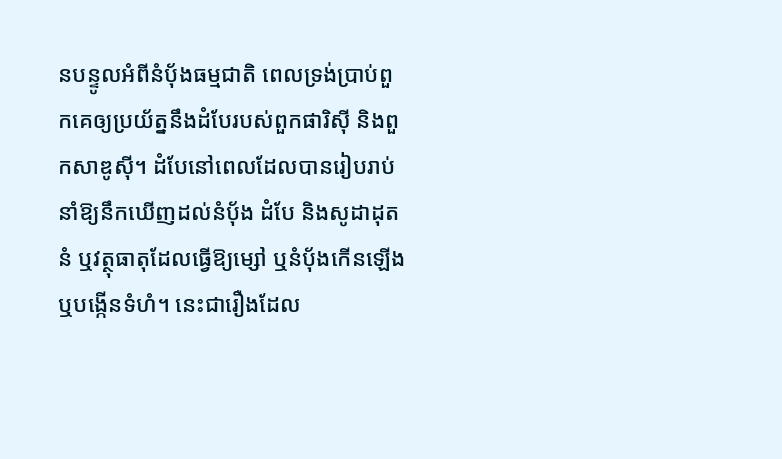នបន្ទូលអំពីនំប៉័ងធម្មជាតិ ពេលទ្រង់ប្រាប់ពួកគេឲ្យប្រយ័ត្ននឹងដំបែរបស់ពួកផារិស៊ី និងពួកសាឌូស៊ី។ ដំបែនៅពេលដែលបានរៀបរាប់នាំឱ្យនឹកឃើញដល់នំប៉័ង ដំបែ និងសូដាដុតនំ ឬវត្ថុធាតុដែលធ្វើឱ្យម្សៅ ឬនំប៉័ងកើនឡើង ឬបង្កើនទំហំ។ នេះជារឿងដែល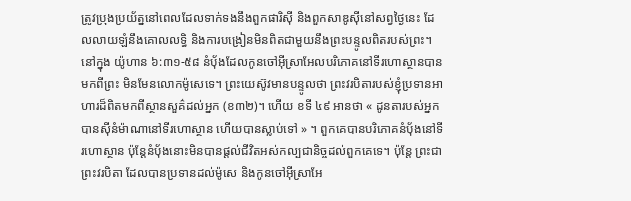ត្រូវប្រុងប្រយ័ត្ននៅពេលដែលទាក់ទងនឹងពួកផារិស៊ី និងពួកសាឌូស៊ីនៅសព្វថ្ងៃនេះ ដែលលាយឡំនឹងគោលលទ្ធិ និងការបង្រៀនមិនពិតជាមួយនឹងព្រះបន្ទូលពិតរបស់ព្រះ។
នៅក្នុង យ៉ូហាន ៦:៣១-៥៨ នំបុ័ងដែលកូនចៅអ៊ីស្រាអែលបរិភោគនៅទីរហោស្ថានបានមកពីព្រះ មិនមែនលោកម៉ូសេទេ។ ព្រះយេស៊ូវមានបន្ទូលថា ព្រះវរបិតារបស់ខ្ញុំប្រទានអាហារដ៏ពិតមកពីស្ថានសួគ៌ដល់អ្នក (ខ៣២)។ ហើយ ខទី ៤៩ អានថា « ដូនតារបស់អ្នកបានស៊ីនំម៉ាណានៅទីរហោស្ថាន ហើយបានស្លាប់ទៅ » ។ ពួកគេបានបរិភោគនំបុ័ងនៅទីរហោស្ថាន ប៉ុន្តែនំបុ័ងនោះមិនបានផ្ដល់ជីវិតអស់កល្បជានិច្ចដល់ពួកគេទេ។ ប៉ុន្តែ ព្រះជាព្រះវរបិតា ដែលបានប្រទានដល់ម៉ូសេ និងកូនចៅអ៊ីស្រាអែ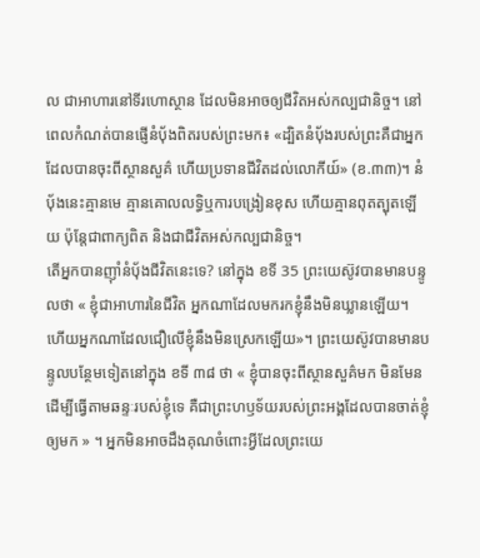ល ជាអាហារនៅទីរហោស្ថាន ដែលមិនអាចឲ្យជីវិតអស់កល្បជានិច្ច។ នៅពេលកំណត់បានផ្ញើនំបុ័ងពិតរបស់ព្រះមក៖ «ដ្បិតនំប៉័ងរបស់ព្រះគឺជាអ្នកដែលបានចុះពីស្ថានសួគ៌ ហើយប្រទានជីវិតដល់លោកីយ៍» (ខ.៣៣)។ នំបុ័ងនេះគ្មានមេ គ្មានគោលលទ្ធិឬការបង្រៀនខុស ហើយគ្មានពុតត្បុតឡើយ ប៉ុន្តែជាពាក្យពិត និងជាជីវិតអស់កល្បជានិច្ច។
តើអ្នកបានញ៉ាំនំបុ័ងជីវិតនេះទេ? នៅក្នុង ខទី 35 ព្រះយេស៊ូវបានមានបន្ទូលថា « ខ្ញុំជាអាហារនៃជីវិត អ្នកណាដែលមករកខ្ញុំនឹងមិនឃ្លានឡើយ។ ហើយអ្នកណាដែលជឿលើខ្ញុំនឹងមិនស្រេកឡើយ»។ ព្រះយេស៊ូវបានមានបន្ទូលបន្ថែមទៀតនៅក្នុង ខទី ៣៨ ថា « ខ្ញុំបានចុះពីស្ថានសួគ៌មក មិនមែនដើម្បីធ្វើតាមឆន្ទៈរបស់ខ្ញុំទេ គឺជាព្រះហឫទ័យរបស់ព្រះអង្គដែលបានចាត់ខ្ញុំឲ្យមក » ។ អ្នកមិនអាចដឹងគុណចំពោះអ្វីដែលព្រះយេ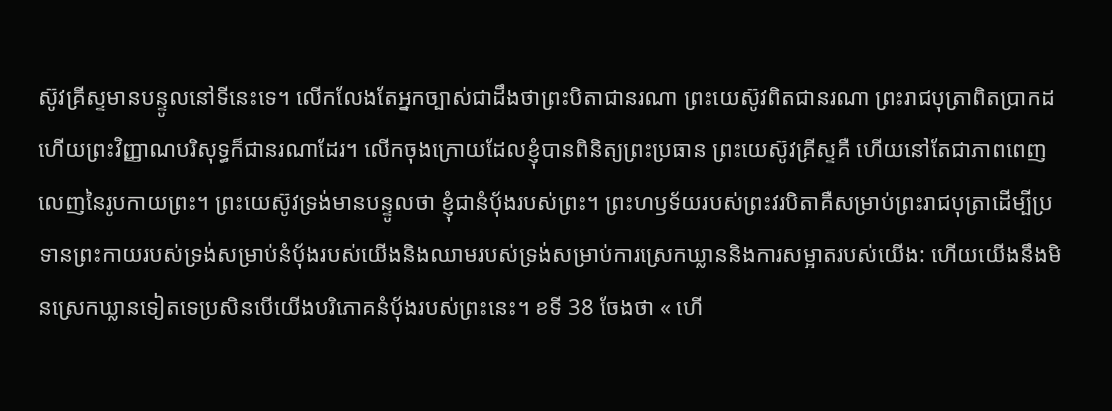ស៊ូវគ្រីស្ទមានបន្ទូលនៅទីនេះទេ។ លើកលែងតែអ្នកច្បាស់ជាដឹងថាព្រះបិតាជានរណា ព្រះយេស៊ូវពិតជានរណា ព្រះរាជបុត្រាពិតប្រាកដ ហើយព្រះវិញ្ញាណបរិសុទ្ធក៏ជានរណាដែរ។ លើកចុងក្រោយដែលខ្ញុំបានពិនិត្យព្រះប្រធាន ព្រះយេស៊ូវគ្រីស្ទគឺ ហើយនៅតែជាភាពពេញលេញនៃរូបកាយព្រះ។ ព្រះយេស៊ូវទ្រង់មានបន្ទូលថា ខ្ញុំជានំប៉័ងរបស់ព្រះ។ ព្រះហឫទ័យរបស់ព្រះវរបិតាគឺសម្រាប់ព្រះរាជបុត្រាដើម្បីប្រទានព្រះកាយរបស់ទ្រង់សម្រាប់នំបុ័ងរបស់យើងនិងឈាមរបស់ទ្រង់សម្រាប់ការស្រេកឃ្លាននិងការសម្អាតរបស់យើង: ហើយយើងនឹងមិនស្រេកឃ្លានទៀតទេប្រសិនបើយើងបរិភោគនំបុ័ងរបស់ព្រះនេះ។ ខទី 38 ចែងថា « ហើ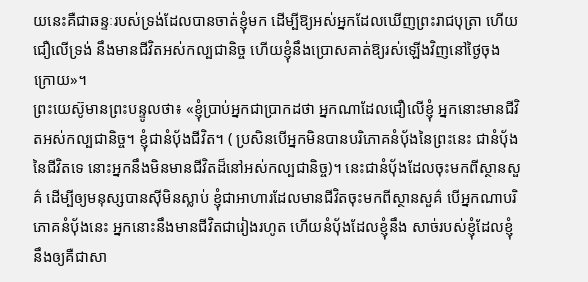យនេះគឺជាឆន្ទៈរបស់ទ្រង់ដែលបានចាត់ខ្ញុំមក ដើម្បីឱ្យអស់អ្នកដែលឃើញព្រះរាជបុត្រា ហើយជឿលើទ្រង់ នឹងមានជីវិតអស់កល្បជានិច្ច ហើយខ្ញុំនឹងប្រោសគាត់ឱ្យរស់ឡើងវិញនៅថ្ងៃចុងក្រោយ»។
ព្រះយេស៊ូមានព្រះបន្ទូលថា៖ «ខ្ញុំប្រាប់អ្នកជាប្រាកដថា អ្នកណាដែលជឿលើខ្ញុំ អ្នកនោះមានជីវិតអស់កល្បជានិច្ច។ ខ្ញុំជានំប៉័ងជីវិត។ ( ប្រសិនបើអ្នកមិនបានបរិភោគនំបុ័ងនៃព្រះនេះ ជានំបុ័ងនៃជីវិតទេ នោះអ្នកនឹងមិនមានជីវិតដ៏នៅអស់កល្បជានិច្ច)។ នេះជានំប៉័ងដែលចុះមកពីស្ថានសួគ៌ ដើម្បីឲ្យមនុស្សបានស៊ីមិនស្លាប់ ខ្ញុំជាអាហារដែលមានជីវិតចុះមកពីស្ថានសួគ៌ បើអ្នកណាបរិភោគនំប៉័ងនេះ អ្នកនោះនឹងមានជីវិតជារៀងរហូត ហើយនំប៉័ងដែលខ្ញុំនឹង សាច់របស់ខ្ញុំដែលខ្ញុំនឹងឲ្យគឺជាសា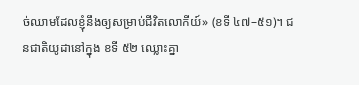ច់ឈាមដែលខ្ញុំនឹងឲ្យសម្រាប់ជីវិតលោកីយ៍» (ខទី ៤៧–៥១)។ ជនជាតិយូដានៅក្នុង ខទី ៥២ ឈ្លោះគ្នា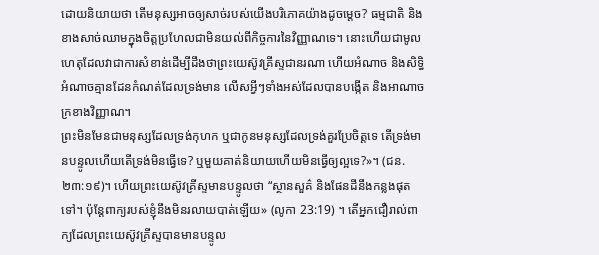ដោយនិយាយថា តើមនុស្សអាចឲ្យសាច់របស់យើងបរិភោគយ៉ាងដូចម្ដេច? ធម្មជាតិ និងខាងសាច់ឈាមក្នុងចិត្តប្រហែលជាមិនយល់ពីកិច្ចការនៃវិញ្ញាណទេ។ នោះហើយជាមូលហេតុដែលវាជាការសំខាន់ដើម្បីដឹងថាព្រះយេស៊ូវគ្រីស្ទជានរណា ហើយអំណាច និងសិទ្ធិអំណាចគ្មានដែនកំណត់ដែលទ្រង់មាន លើសអ្វីៗទាំងអស់ដែលបានបង្កើត និងអាណាចក្រខាងវិញ្ញាណ។
ព្រះមិនមែនជាមនុស្សដែលទ្រង់កុហក ឬជាកូនមនុស្សដែលទ្រង់គួរប្រែចិត្តទេ តើទ្រង់មានបន្ទូលហើយតើទ្រង់មិនធ្វើទេ? ឬមួយគាត់និយាយហើយមិនធ្វើឲ្យល្អទេ?»។ (ជន.២៣:១៩)។ ហើយព្រះយេស៊ូវគ្រីស្ទមានបន្ទូលថា “ស្ថានសួគ៌ និងផែនដីនឹងកន្លងផុតទៅ។ ប៉ុន្តែពាក្យរបស់ខ្ញុំនឹងមិនរលាយបាត់ឡើយ» (លូកា 23:19) ។ តើអ្នកជឿរាល់ពាក្យដែលព្រះយេស៊ូវគ្រីស្ទបានមានបន្ទូល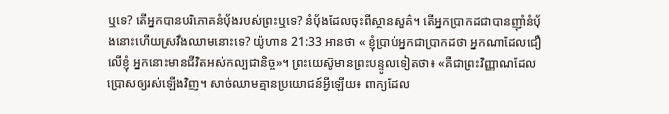ឬទេ? តើអ្នកបានបរិភោគនំបុ័ងរបស់ព្រះឬទេ? នំប៉័ងដែលចុះពីស្ថានសួគ៌។ តើអ្នកប្រាកដជាបានញ៉ាំនំប៉័ងនោះហើយស្រវឹងឈាមនោះទេ? យ៉ូហាន 21:33 អានថា « ខ្ញុំប្រាប់អ្នកជាប្រាកដថា អ្នកណាដែលជឿលើខ្ញុំ អ្នកនោះមានជីវិតអស់កល្បជានិច្ច»។ ព្រះយេស៊ូមានព្រះបន្ទូលទៀតថា៖ «គឺជាព្រះវិញ្ញាណដែលប្រោសឲ្យរស់ឡើងវិញ។ សាច់ឈាមគ្មានប្រយោជន៍អ្វីឡើយ៖ ពាក្យដែល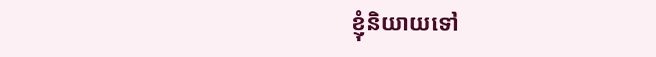ខ្ញុំនិយាយទៅ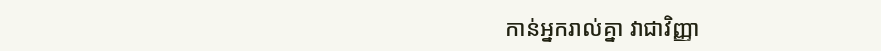កាន់អ្នករាល់គ្នា វាជាវិញ្ញា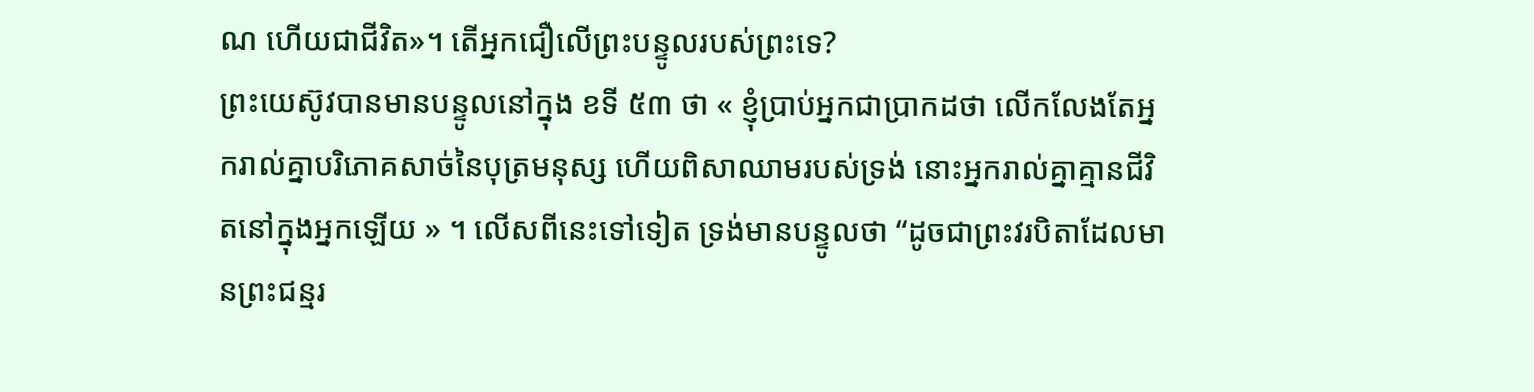ណ ហើយជាជីវិត»។ តើអ្នកជឿលើព្រះបន្ទូលរបស់ព្រះទេ?
ព្រះយេស៊ូវបានមានបន្ទូលនៅក្នុង ខទី ៥៣ ថា « ខ្ញុំប្រាប់អ្នកជាប្រាកដថា លើកលែងតែអ្នករាល់គ្នាបរិភោគសាច់នៃបុត្រមនុស្ស ហើយពិសាឈាមរបស់ទ្រង់ នោះអ្នករាល់គ្នាគ្មានជីវិតនៅក្នុងអ្នកឡើយ » ។ លើសពីនេះទៅទៀត ទ្រង់មានបន្ទូលថា “ដូចជាព្រះវរបិតាដែលមានព្រះជន្មរ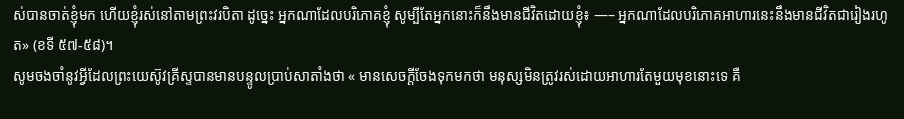ស់បានចាត់ខ្ញុំមក ហើយខ្ញុំរស់នៅតាមព្រះវរបិតា ដូច្នេះ អ្នកណាដែលបរិភោគខ្ញុំ សូម្បីតែអ្នកនោះក៏នឹងមានជីវិតដោយខ្ញុំ៖ —– អ្នកណាដែលបរិភោគអាហារនេះនឹងមានជីវិតជារៀងរហូត» (ខទី ៥៧-៥៨)។
សូមចងចាំនូវអ្វីដែលព្រះយេស៊ូវគ្រីស្ទបានមានបន្ទូលប្រាប់សាតាំងថា « មានសេចក្តីចែងទុកមកថា មនុស្សមិនត្រូវរស់ដោយអាហារតែមួយមុខនោះទេ គឺ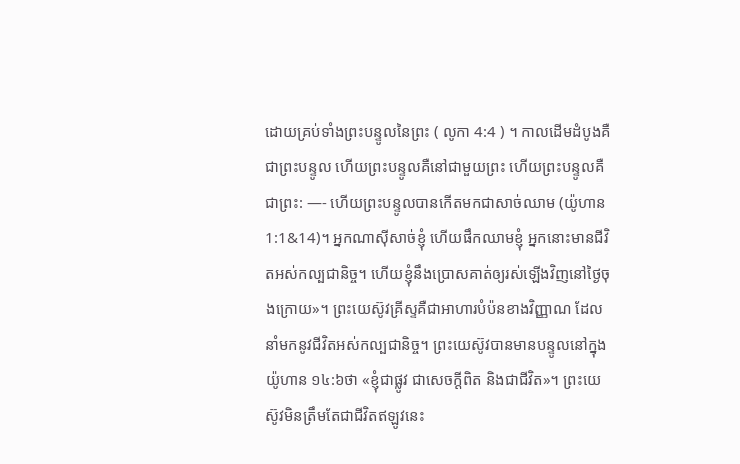ដោយគ្រប់ទាំងព្រះបន្ទូលនៃព្រះ ( លូកា 4:4 ) ។ កាលដើមដំបូងគឺជាព្រះបន្ទូល ហើយព្រះបន្ទូលគឺនៅជាមួយព្រះ ហើយព្រះបន្ទូលគឺជាព្រះ: —- ហើយព្រះបន្ទូលបានកើតមកជាសាច់ឈាម (យ៉ូហាន 1:1&14)។ អ្នកណាស៊ីសាច់ខ្ញុំ ហើយផឹកឈាមខ្ញុំ អ្នកនោះមានជីវិតអស់កល្បជានិច្ច។ ហើយខ្ញុំនឹងប្រោសគាត់ឲ្យរស់ឡើងវិញនៅថ្ងៃចុងក្រោយ»។ ព្រះយេស៊ូវគ្រីស្ទគឺជាអាហារបំប៉នខាងវិញ្ញាណ ដែលនាំមកនូវជីវិតអស់កល្បជានិច្ច។ ព្រះយេស៊ូវបានមានបន្ទូលនៅក្នុងយ៉ូហាន ១៤:៦ថា «ខ្ញុំជាផ្លូវ ជាសេចក្ដីពិត និងជាជីវិត»។ ព្រះយេស៊ូវមិនត្រឹមតែជាជីវិតឥឡូវនេះ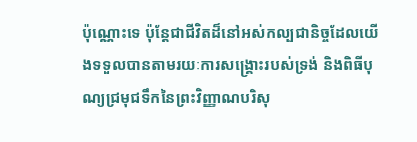ប៉ុណ្ណោះទេ ប៉ុន្តែជាជីវិតដ៏នៅអស់កល្បជានិច្ចដែលយើងទទួលបានតាមរយៈការសង្គ្រោះរបស់ទ្រង់ និងពិធីបុណ្យជ្រមុជទឹកនៃព្រះវិញ្ញាណបរិសុ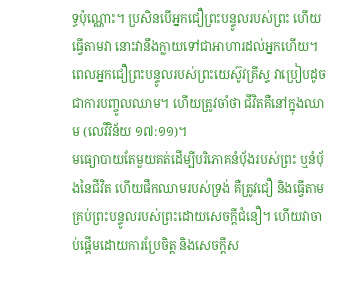ទ្ធប៉ុណ្ណោះ។ ប្រសិនបើអ្នកជឿព្រះបន្ទូលរបស់ព្រះ ហើយធ្វើតាមវា នោះវានឹងក្លាយទៅជាអាហារដល់អ្នកហើយ។ ពេលអ្នកជឿព្រះបន្ទូលរបស់ព្រះយេស៊ូវគ្រីស្ទ វាប្រៀបដូចជាការបញ្ចូលឈាម។ ហើយត្រូវចាំថា ជីវិតគឺនៅក្នុងឈាម (លេវីវិន័យ ១៧:១១)។
មធ្យោបាយតែមួយគត់ដើម្បីបរិភោគនំបុ័ងរបស់ព្រះ ឬនំបុ័ងនៃជីវិត ហើយផឹកឈាមរបស់ទ្រង់ គឺត្រូវជឿ និងធ្វើតាមគ្រប់ព្រះបន្ទូលរបស់ព្រះដោយសេចក្តីជំនឿ។ ហើយវាចាប់ផ្តើមដោយការប្រែចិត្ត និងសេចក្តីស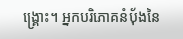ង្រ្គោះ។ អ្នកបរិភោគនំបុ័ងនៃ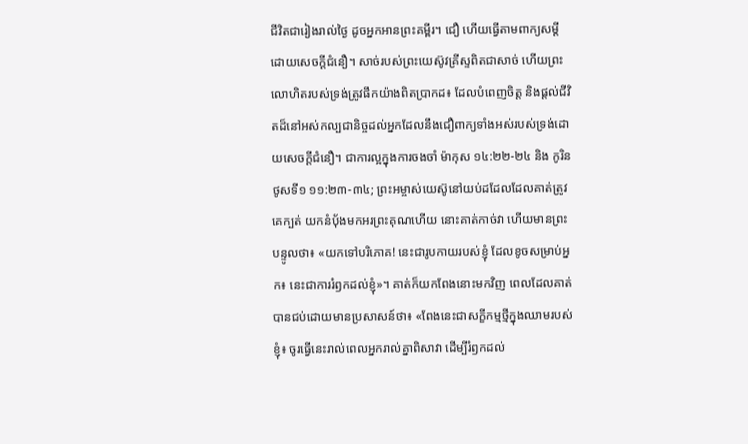ជីវិតជារៀងរាល់ថ្ងៃ ដូចអ្នកអានព្រះគម្ពីរ។ ជឿ ហើយធ្វើតាមពាក្យសម្ដីដោយសេចក្ដីជំនឿ។ សាច់របស់ព្រះយេស៊ូវគ្រីស្ទពិតជាសាច់ ហើយព្រះលោហិតរបស់ទ្រង់ត្រូវផឹកយ៉ាងពិតប្រាកដ៖ ដែលបំពេញចិត្ត និងផ្ដល់ជីវិតដ៏នៅអស់កល្បជានិច្ចដល់អ្នកដែលនឹងជឿពាក្យទាំងអស់របស់ទ្រង់ដោយសេចក្ដីជំនឿ។ ជាការល្អក្នុងការចងចាំ ម៉ាកុស ១៤:២២-២៤ និង កូរិនថូសទី១ ១១:២៣-៣៤; ព្រះអម្ចាស់យេស៊ូនៅយប់ដដែលដែលគាត់ត្រូវគេក្បត់ យកនំបុ័ងមកអរព្រះគុណហើយ នោះគាត់កាច់វា ហើយមានព្រះបន្ទូលថា៖ «យកទៅបរិភោគ! នេះជារូបកាយរបស់ខ្ញុំ ដែលខូចសម្រាប់អ្នក៖ នេះជាការរំឭកដល់ខ្ញុំ»។ គាត់ក៏យកពែងនោះមកវិញ ពេលដែលគាត់បានជប់ដោយមានប្រសាសន៍ថា៖ «ពែងនេះជាសក្ខីកម្មថ្មីក្នុងឈាមរបស់ខ្ញុំ៖ ចូរធ្វើនេះរាល់ពេលអ្នករាល់គ្នាពិសាវា ដើម្បីរំឭកដល់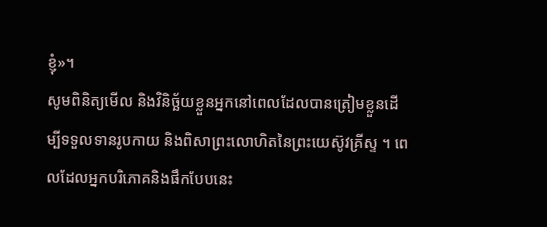ខ្ញុំ»។
សូមពិនិត្យមើល និងវិនិច្ឆ័យខ្លួនអ្នកនៅពេលដែលបានត្រៀមខ្លួនដើម្បីទទួលទានរូបកាយ និងពិសាព្រះលោហិតនៃព្រះយេស៊ូវគ្រីស្ទ ។ ពេលដែលអ្នកបរិភោគនិងផឹកបែបនេះ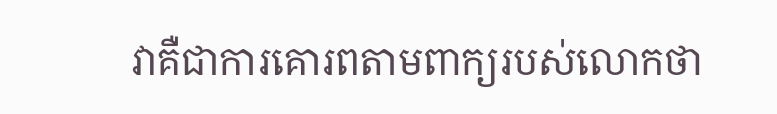វាគឺជាការគោរពតាមពាក្យរបស់លោកថា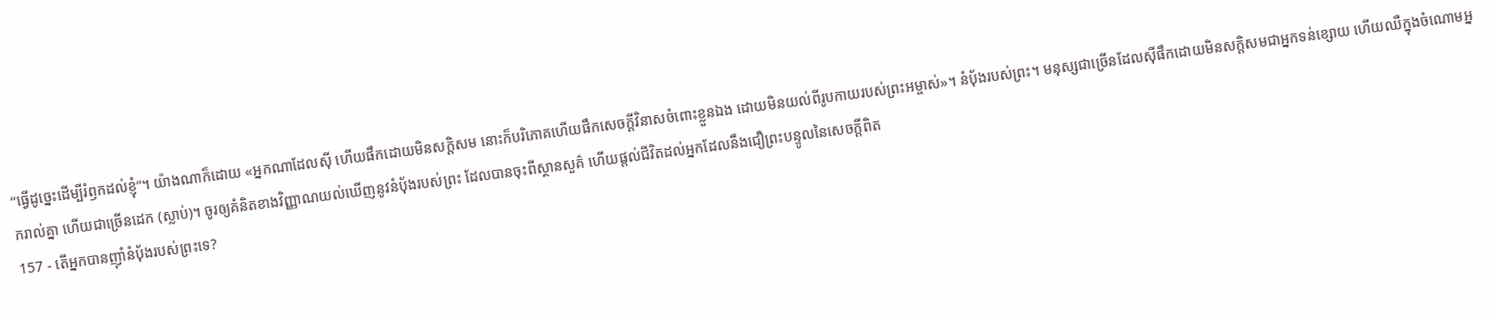“ធ្វើដូច្នេះដើម្បីរំឭកដល់ខ្ញុំ”។ យ៉ាងណាក៏ដោយ «អ្នកណាដែលស៊ី ហើយផឹកដោយមិនសក្តិសម នោះក៏បរិភោគហើយផឹកសេចក្ដីវិនាសចំពោះខ្លួនឯង ដោយមិនយល់ពីរូបកាយរបស់ព្រះអម្ចាស់»។ នំប៉័ងរបស់ព្រះ។ មនុស្សជាច្រើនដែលស៊ីផឹកដោយមិនសក្តិសមជាអ្នកទន់ខ្សោយ ហើយឈឺក្នុងចំណោមអ្នករាល់គ្នា ហើយជាច្រើនដេក (ស្លាប់)។ ចូរឲ្យគំនិតខាងវិញ្ញាណយល់ឃើញនូវនំប៉័ងរបស់ព្រះ ដែលបានចុះពីស្ថានសួគ៌ ហើយផ្ដល់ជីវិតដល់អ្នកដែលនឹងជឿព្រះបន្ទូលនៃសេចក្ដីពិត
157 - តើអ្នកបានញ៉ាំនំប៉័ងរបស់ព្រះទេ?